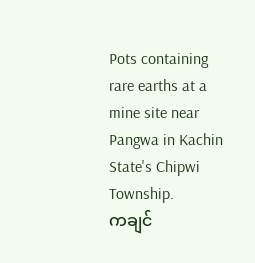Pots containing rare earths at a mine site near Pangwa in Kachin State's Chipwi Township.
ကချင်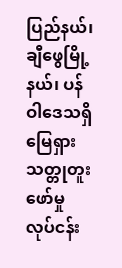ပြည်နယ်၊ ချီဖွေမြို့နယ်၊ ပန်ဝါဒေသရှိ မြေရှားသတ္တုတူးဖော်မှု လုပ်ငန်း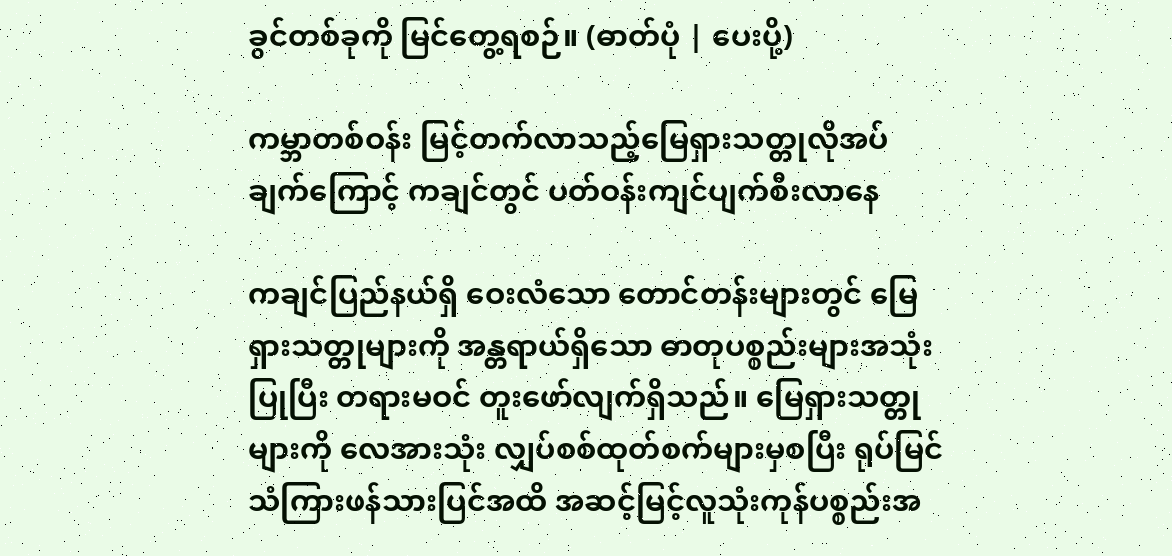ခွင်တစ်ခုကို မြင်တွေ့ရစဉ်။ (ဓာတ်ပုံ | ပေးပို့)

ကမ္ဘာတစ်ဝန်း မြင့်တက်လာသည့်မြေရှားသတ္တုလိုအပ်ချက်ကြောင့် ကချင်တွင် ပတ်ဝန်းကျင်ပျက်စီးလာနေ

ကချင်ပြည်နယ်ရှိ ဝေးလံသော တောင်တန်းများတွင် မြေရှားသတ္တုများကို အန္တရာယ်ရှိသော ဓာတုပစ္စည်းများအသုံးပြုပြီး တရားမဝင် တူးဖော်လျက်ရှိသည်။ မြေရှားသတ္တုများကို လေအားသုံး လျှပ်စစ်ထုတ်စက်များမှစပြီး ရုပ်မြင်သံကြားဖန်သားပြင်အထိ အဆင့်မြင့်လူသုံးကုန်ပစ္စည်းအ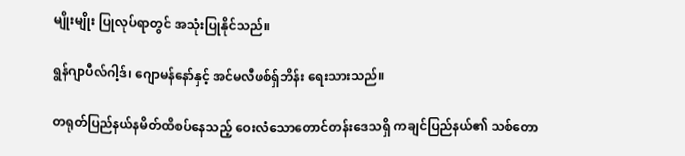မျိုးမျိုး ပြုလုပ်ရာတွင် အသုံးပြုနိုင်သည်။

ရွန်ဂျာပီလ်ဂါ့ဒ်၊ ဂျောမန်နော်နှင့် အင်မလီဖစ်ရှ်ဘိန်း ရေးသားသည်။

တရုတ်ပြည်နယ်နမိတ်ထိစပ်နေသည့် ဝေးလံသောတောင်တန်းဒေသရှိ ကချင်ပြည်နယ်၏ သစ်တော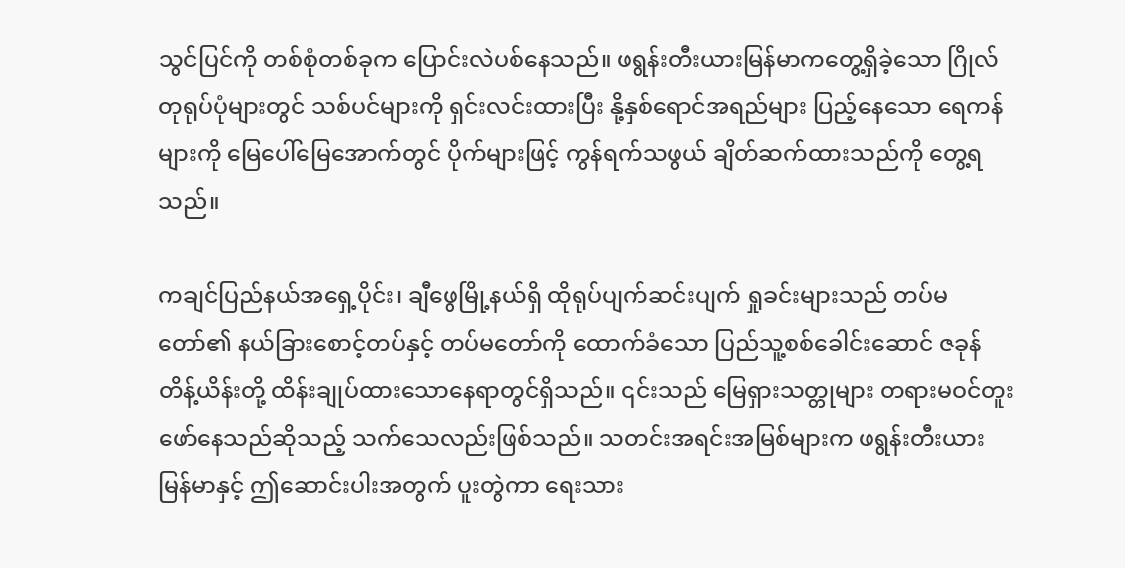သွင်ပြင်ကို တစ်စုံတစ်ခုက ပြောင်းလဲပစ်နေသည်။ ဖရွန်းတီးယားမြန်မာကတွေ့ရှိခဲ့သော ဂြိုလ်တုရုပ်ပုံများတွင် သစ်ပင်များကို ရှင်းလင်းထားပြီး နို့နှစ်ရောင်အရည်များ ပြည့်နေသော ရေကန်များကို မြေပေါ်မြေအောက်တွင် ပိုက်များဖြင့် ကွန်ရက်သဖွယ် ချိတ်ဆက်ထားသည်ကို တွေ့ရသည်။

ကချင်ပြည်နယ်အရှေ့ပိုင်း၊ ချီဖွေမြို့နယ်ရှိ ထိုရုပ်ပျက်ဆင်းပျက် ရှုခင်းများသည် တပ်မတော်၏ နယ်ခြားစောင့်တပ်နှင့် တပ်မတော်ကို ထောက်ခံသော ပြည်သူ့စစ်ခေါင်းဆောင် ဇခုန်တိန့်ယိန်းတို့ ထိန်းချုပ်ထားသောနေရာတွင်ရှိသည်။ ၎င်းသည် မြေရှားသတ္တုများ တရားမဝင်တူးဖော်နေသည်ဆိုသည့် သက်သေလည်းဖြစ်သည်။ သတင်းအရင်းအမြစ်များက ဖရွန်းတီးယားမြန်မာနှင့် ဤဆောင်းပါးအတွက် ပူးတွဲကာ ရေးသား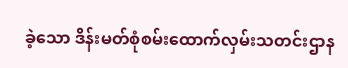ခဲ့သော ဒိန်းမတ်စုံစမ်းထောက်လှမ်းသတင်းဌာန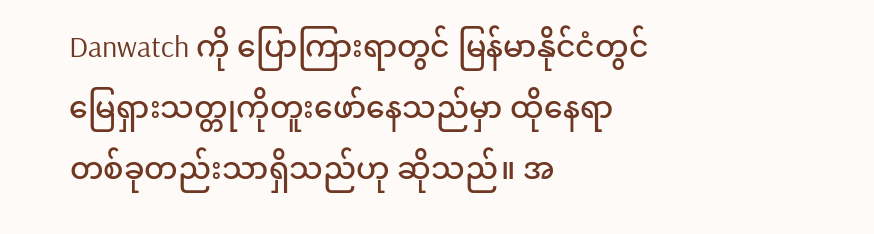Danwatch ကို ပြောကြားရာတွင် မြန်မာနိုင်ငံတွင် မြေရှားသတ္တုကိုတူးဖော်နေသည်မှာ ထိုနေရာတစ်ခုတည်းသာရှိသည်ဟု ဆိုသည်။ အ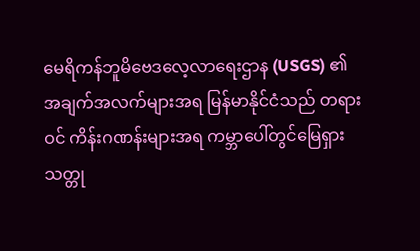မေရိကန်ဘူမိဗေဒလေ့လာရေးဌာန (USGS) ၏ အချက်အလက်များအရ မြန်မာနိုင်ငံသည် တရားဝင် ကိန်းဂဏန်းများအရ ကမ္ဘာပေါ်တွင်မြေရှားသတ္တု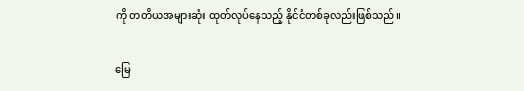ကို တတိယအများဆုံး ထုတ်လုပ်နေသည့် နိုင်ငံတစ်ခုလည်းဖြစ်သည်။

မြေ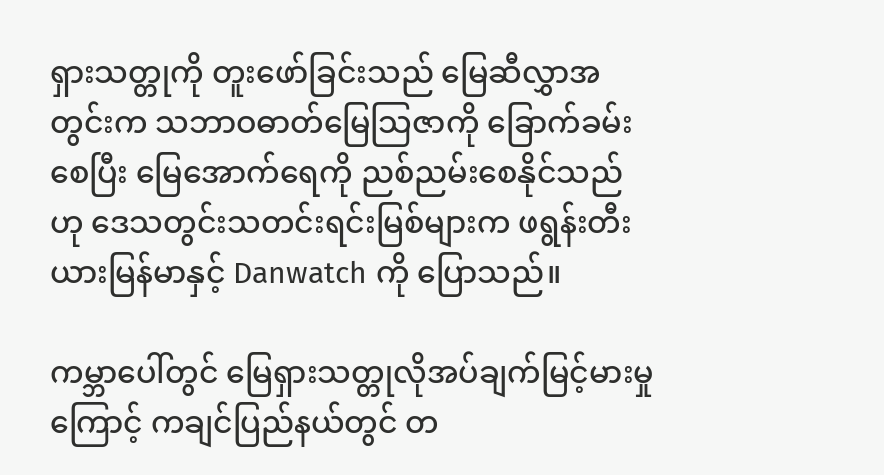ရှားသတ္တုကို တူးဖော်ခြင်းသည် မြေဆီလွှာအတွင်းက သဘာဝဓာတ်မြေသြဇာကို ခြောက်ခမ်းစေပြီး မြေအောက်ရေကို ညစ်ညမ်းစေနိုင်သည်ဟု ဒေသတွင်းသတင်းရင်းမြစ်များက ဖရွန်းတီးယားမြန်မာနှင့် Danwatch ကို ပြောသည်။

ကမ္ဘာပေါ်တွင် မြေရှားသတ္တုလိုအပ်ချက်မြင့်မားမှုကြောင့် ကချင်ပြည်နယ်တွင် တ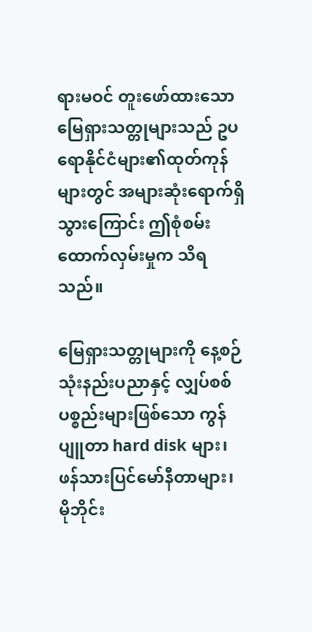ရားမဝင် တူးဖော်ထားသော မြေရှားသတ္တုများသည် ဥပရောနိုင်ငံများ၏ထုတ်ကုန်များတွင် အများဆုံးရောက်ရှိသွားကြောင်း ဤစုံစမ်းထောက်လှမ်းမှုက သိရသည်။

မြေရှားသတ္တုများကို နေ့စဉ်သုံးနည်းပညာနှင့် လျှပ်စစ်ပစ္စည်းများဖြစ်သော ကွန်ပျူတာ hard disk များ၊ ဖန်သားပြင်မော်နီတာများ၊ မိုဘိုင်း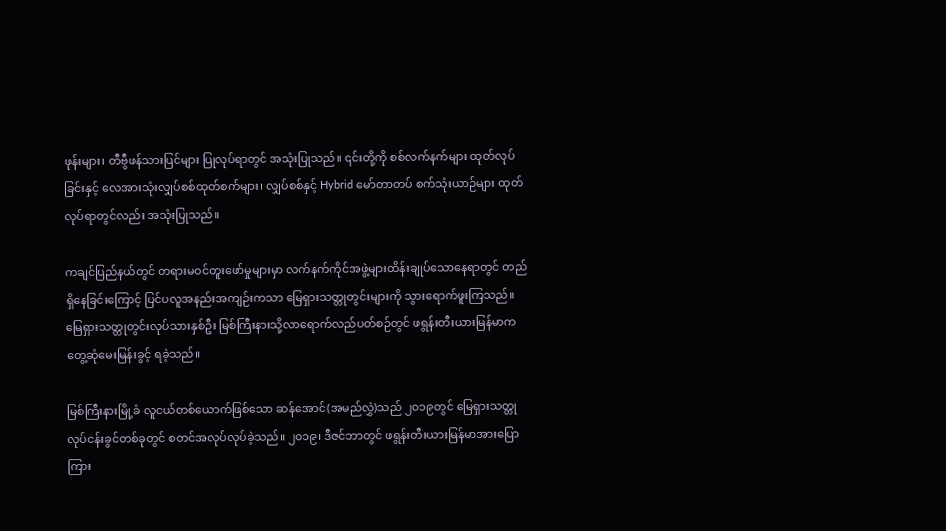ဖုန်းများ၊ တီဗွီဖန်သားပြင်များ ပြုလုပ်ရာတွင် အသုံးပြုသည်။ ၎င်းတို့ကို စစ်လက်နက်များ ထုတ်လုပ်ခြင်းနှင့် လေအားသုံးလျှပ်စစ်ထုတ်စက်များ၊ လျှပ်စစ်နှင့် Hybrid မော်တာတပ် စက်သုံးယာဉ်များ ထုတ်လုပ်ရာတွင်လည်း အသုံးပြုသည်။

ကချင်ပြည်နယ်တွင် တရားမဝင်တူးဖော်မှုများမှာ လက်နက်ကိုင်အဖွဲ့များထိန်းချုပ်သောနေရာတွင် တည်ရှိနေခြင်းကြောင့် ပြင်ပလူအနည်းအကျဉ်းကသာ မြေရှားသတ္တုတွင်းများကို သွားရောက်ဖူးကြသည်။ မြေရှားသတ္တုတွင်းလုပ်သားနှစ်ဦး မြစ်ကြီးနားသို့လာရောက်လည်ပတ်စဉ်တွင် ဖရွန်းတီးယားမြန်မာက တွေ့ဆုံမေးမြန်းခွင့် ရခဲ့သည်။

မြစ်ကြီးနားမြို့ခံ လူငယ်တစ်ယောက်ဖြစ်သော ဆန်အောင်(အမည်လွှဲ)သည် ၂၀၁၉တွင် မြေရှားသတ္တု လုပ်ငန်းခွင်တစ်ခုတွင် စတင်အလုပ်လုပ်ခဲ့သည်။ ၂၀၁၉၊ ဒီဇင်ဘာတွင် ဖရွန်းတီးယားမြန်မာအားပြောကြား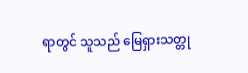ရာတွင် သူသည် မြေရှားသတ္တု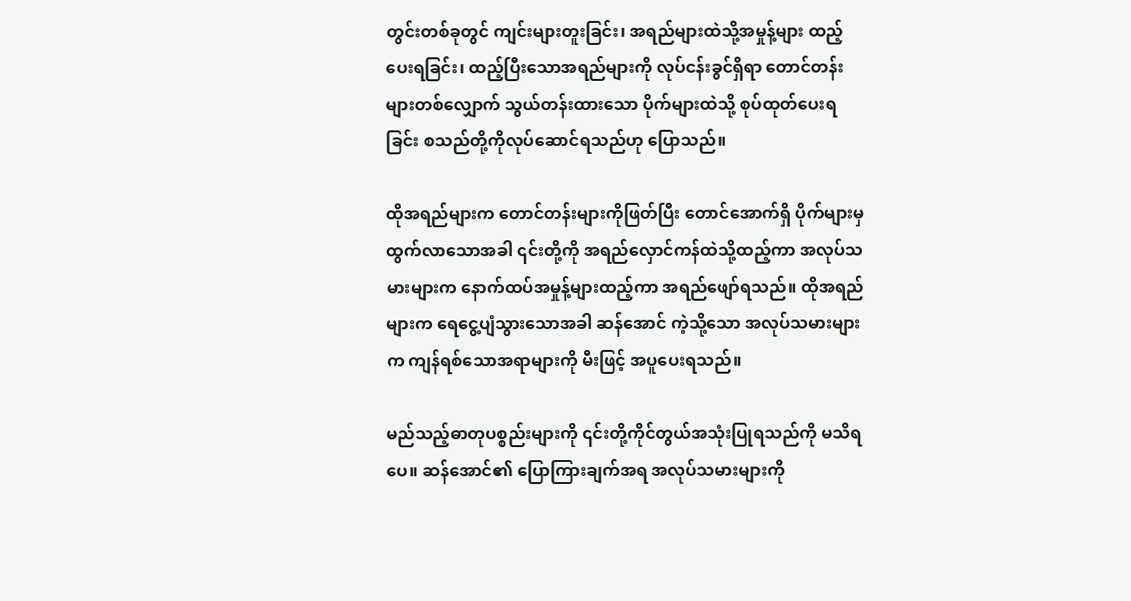တွင်းတစ်ခုတွင် ကျင်းများတူးခြင်း၊ အရည်များထဲသို့အမှုန့်များ ထည့်ပေးရခြင်း၊ ထည့်ပြီးသောအရည်များကို လုပ်ငန်းခွင်ရှိရာ တောင်တန်းများတစ်လျှောက် သွယ်တန်းထားသော ပိုက်များထဲသို့ စုပ်ထုတ်ပေးရခြင်း စသည်တို့ကိုလုပ်ဆောင်ရသည်ဟု ပြောသည်။

ထိုအရည်များက တောင်တန်းများကိုဖြတ်ပြီး တောင်အောက်ရှိ ပိုက်များမှထွက်လာသောအခါ ၎င်းတို့ကို အရည်လှောင်ကန်ထဲသို့ထည့်ကာ အလုပ်သမားများက နောက်ထပ်အမှုန့်များထည့်ကာ အရည်ဖျော်ရသည်။ ထိုအရည်များက ရေငွေ့ပျံသွားသောအခါ ဆန်အောင် ကဲ့သို့သော အလုပ်သမားများက ကျန်ရစ်သောအရာများကို မီးဖြင့် အပူပေးရသည်။

မည်သည့်ဓာတုပစ္စည်းများကို ၎င်းတို့ကိုင်တွယ်အသုံးပြုရသည်ကို မသိရပေ။ ဆန်အောင်၏ ပြောကြားချက်အရ အလုပ်သမားများကို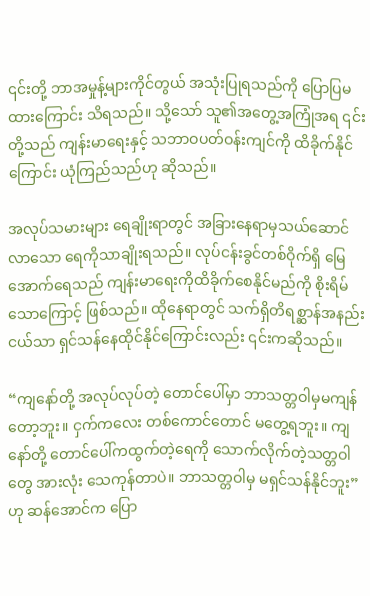၎င်းတို့ ဘာအမှုန့်များကိုင်တွယ် အသုံးပြုရသည်ကို ပြောပြမထားကြောင်း သိရသည်။ သို့သော် သူ၏အတွေ့အကြုံအရ ၎င်းတို့သည် ကျန်းမာရေးနှင့် သဘာဝပတ်ဝန်းကျင်ကို ထိခိုက်နိုင်ကြောင်း ယုံကြည်သည်ဟု ဆိုသည်။

အလုပ်သမားများ ရေချိုးရာတွင် အခြားနေရာမှသယ်ဆောင်လာသော ရေကိုသာချိုးရသည်။ လုပ်ငန်းခွင်တစ်ဝိုက်ရှိ မြေအောက်ရေသည် ကျန်းမာရေးကိုထိခိုက်စေနိုင်မည်ကို စိုးရိမ်သောကြောင့် ဖြစ်သည်။ ထိုနေရာတွင် သက်ရှိတိရစ္ဆာန်အနည်းငယ်သာ ရှင်သန်နေထိုင်နိုင်ကြောင်းလည်း ၎င်းကဆိုသည်။

“ကျနော်တို့ အလုပ်လုပ်တဲ့ တောင်ပေါ်မှာ ဘာသတ္တဝါမှမကျန်တော့ဘူး။ ငှက်ကလေး တစ်ကောင်တောင် မတွေ့ရဘူး။ ကျနော်တို့ တောင်ပေါ်ကထွက်တဲ့ရေကို သောက်လိုက်တဲ့သတ္တဝါတွေ အားလုံး သေကုန်တာပဲ။ ဘာသတ္တဝါမှ မရှင်သန်နိုင်ဘူး”ဟု ဆန်အောင်က ပြော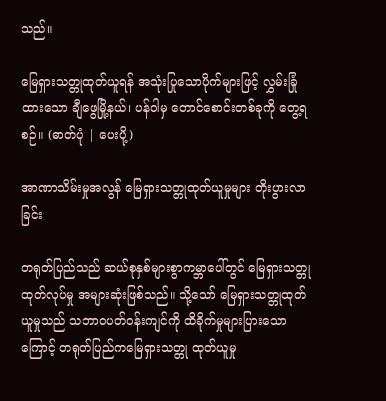သည်။

မြေရှားသတ္တုထုတ်ယူရန် အသုံးပြုသောပိုက်များဖြင့် လွှမ်းခြုံထားသော ချီဖွေမြို့နယ်၊ ပန်ဝါမှ တောင်စောင်းတစ်ခုကို တွေ့ရစဉ်။ (ဓာတ်ပုံ | ပေးပို့)

အာဏာသိမ်းမှုအလွန် မြေရှားသတ္တုထုတ်ယူမှုများ တိုးပွားလာခြင်း

တရုတ်ပြည်သည် ဆယ်စုနှစ်များစွာကမ္ဘာပေါ်တွင် မြေရှားသတ္တုထုတ်လုပ်မှု အများဆုံးဖြစ်သည်။ သို့သော် မြေရှားသတ္တုထုတ်ယူမှုသည် သဘာဝပတ်ဝန်းကျင်ကို ထိခိုက်မှုများပြားသောကြောင့် တရုတ်ပြည်ကမြေရှားသတ္တု ထုတ်ယူမှု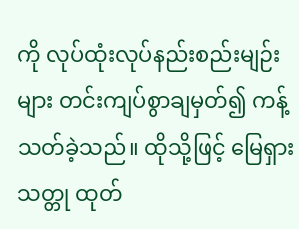ကို လုပ်ထုံးလုပ်နည်းစည်းမျဉ်းများ တင်းကျပ်စွာချမှတ်၍ ကန့်သတ်ခဲ့သည်။ ထိုသို့ဖြင့် မြေရှားသတ္တု ထုတ်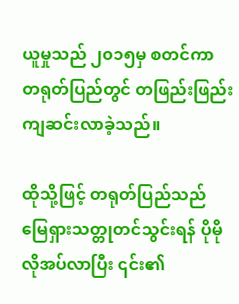ယူမှုသည် ၂၀၁၅မှ စတင်ကာ တရုတ်ပြည်တွင် တဖြည်းဖြည်း ကျဆင်းလာခဲ့သည်။

ထိုသို့ဖြင့် တရုတ်ပြည်သည် မြေရှားသတ္တုတင်သွင်းရန် ပိုမိုလိုအပ်လာပြီး ၎င်း၏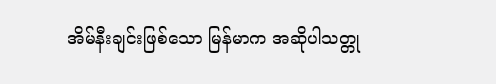အိမ်နီးချင်းဖြစ်သော မြန်မာက အဆိုပါသတ္တု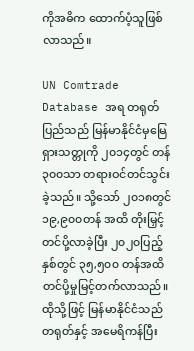ကိုအဓိက ထောက်ပံ့သူဖြစ်လာသည်။

UN Comtrade Database အရ တရုတ်ပြည်သည် မြန်မာနိုင်ငံမှမြေရှားသတ္တုကို ၂၀၁၄တွင် တန် ၃၀၀သာ တရားဝင်တင်သွင်းခဲ့သည်။ သို့သော် ၂၀၁၈တွင် ၁၉,၉၀၀တန် အထိ တိုးမြှင့်တင်ပို့လာခဲ့ပြီး ၂၀၂၀ပြည့်နှစ်တွင် ၃၅,၅၀၀ တန်အထိ တင်ပို့မှုမြင့်တက်လာသည်။ ထိုသို့ဖြင့် မြန်မာနိုင်ငံသည် တရုတ်နှင့် အမေရိကန်ပြီး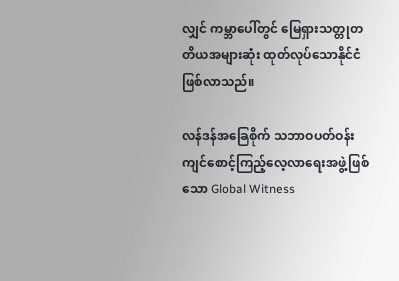လျှင် ကမ္ဘာပေါ်တွင် မြေရှားသတ္တုတတိယအများဆုံး ထုတ်လုပ်သောနိုင်ငံဖြစ်လာသည်။

လန်ဒန်အခြေစိုက် သဘာဝပတ်ဝန်းကျင်စောင့်ကြည့်လေ့လာရေးအဖွဲ့ဖြစ်သော Global Witness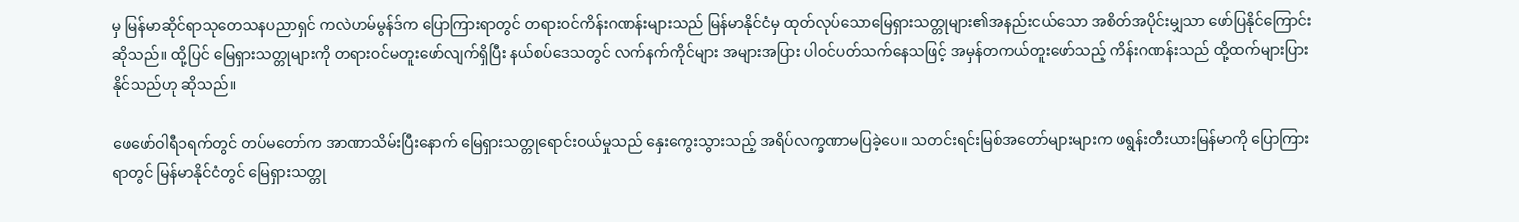မှ မြန်မာဆိုင်ရာသုတေသနပညာရှင် ကလဲဟမ်မွန်ဒ်က ပြောကြားရာတွင် တရားဝင်ကိန်းဂဏန်းများသည် မြန်မာနိုင်ငံမှ ထုတ်လုပ်သောမြေရှားသတ္တုများ၏အနည်းငယ်သော အစိတ်အပိုင်းမျှသာ ဖော်ပြနိုင်ကြောင်း ဆိုသည်။ ထို့ပြင် မြေရှားသတ္တုများကို တရားဝင်မတူးဖော်လျက်ရှိပြီး နယ်စပ်ဒေသတွင် လက်နက်ကိုင်များ အများအပြား ပါဝင်ပတ်သက်နေသဖြင့် အမှန်တကယ်တူးဖော်သည့် ကိန်းဂဏန်းသည် ထို့ထက်များပြား နိုင်သည်ဟု ဆိုသည်။

ဖေဖော်ဝါရီ၁ရက်တွင် တပ်မတော်က အာဏာသိမ်းပြီးနောက် မြေရှားသတ္တုရောင်းဝယ်မှုသည် နှေးကွေးသွားသည့် အရိပ်လက္ခဏာမပြခဲ့ပေ။ သတင်းရင်းမြစ်အတော်များများက ဖရွန်းတီးယားမြန်မာကို ပြောကြားရာတွင် မြန်မာနိုင်ငံတွင် မြေရှားသတ္တု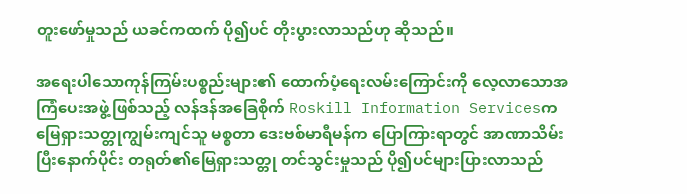တူးဖော်မှုသည် ယခင်ကထက် ပို၍ပင် တိုးပွားလာသည်ဟု ဆိုသည်။

အရေးပါသောကုန်ကြမ်းပစ္စည်းများ၏ ထောက်ပံ့ရေးလမ်းကြောင်းကို လေ့လာသောအကြံပေးအဖွဲ့ဖြစ်သည့် လန်ဒန်အခြေစိုက် Roskill Information Servicesက မြေရှားသတ္တုကျွမ်းကျင်သူ မစ္စတာ ဒေးဗစ်မာရီမန်က ပြောကြားရာတွင် အာဏာသိမ်းပြီးနောက်ပိုင်း တရုတ်၏မြေရှားသတ္တု တင်သွင်းမှုသည် ပို၍ပင်များပြားလာသည်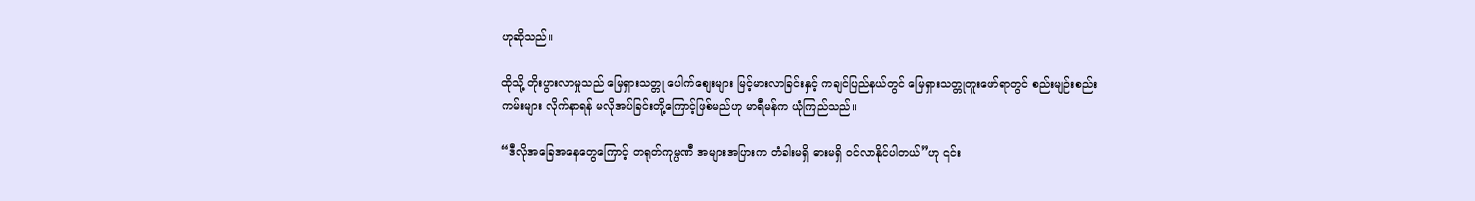ဟုဆိုသည်။

ထိုသို့ တိုးပွားလာမှုသည် မြေရှားသတ္တု ပေါက်စျေးများ မြင့်မားလာခြင်းနှင့် ကချင်ပြည်နယ်တွင် မြေရှားသတ္တုတူးဖော်ရာတွင် စည်းမျဉ်းစည်းကမ်းများ လိုက်နာရန် မလိုအပ်ခြင်းတို့ကြောင့်ဖြစ်မည်ဟု မာရီမန်က ယုံကြည်သည်။

“ဒီလိုအခြေအနေတွေကြောင့် တရုတ်ကုမ္ပဏီ အများအပြားက တံခါးမရှိ ဓားမရှိ ဝင်လာနိုင်ပါတယ်”ဟု ၎င်း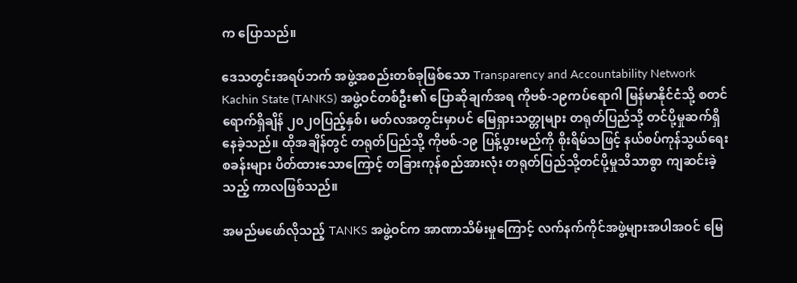က ပြောသည်။

ဒေသတွင်းအရပ်ဘက် အဖွဲ့အစည်းတစ်ခုဖြစ်သော Transparency and Accountability Network Kachin State (TANKS) အဖွဲ့ဝင်တစ်ဦး၏ ပြောဆိုချက်အရ ကိုဗစ်-၁၉ကပ်ရောဂါ မြန်မာနိုင်ငံသို့ စတင်ရောက်ရှိချိန် ၂၀၂၀ပြည့်နှစ်၊ မတ်လအတွင်းမှာပင် မြေရှားသတ္တုများ တရုတ်ပြည်သို့ တင်ပို့မှုဆက်ရှိနေခဲ့သည်။ ထိုအချိန်တွင် တရုတ်ပြည်သို့ ကိုဗစ်-၁၉ ပြန့်ပွားမည်ကို စိုးရိမ်သဖြင့် နယ်စပ်ကုန်သွယ်ရေးစခန်းများ ပိတ်ထားသောကြောင့် တခြားကုန်စည်အားလုံး တရုတ်ပြည်သို့တင်ပို့မှုသိသာစွာ ကျဆင်းခဲ့သည့် ကာလဖြစ်သည်။

အမည်မဖော်လိုသည့် TANKS အဖွဲ့ဝင်က အာဏာသိမ်းမှုကြောင့် လက်နက်ကိုင်အဖွဲ့များအပါအဝင် မြေ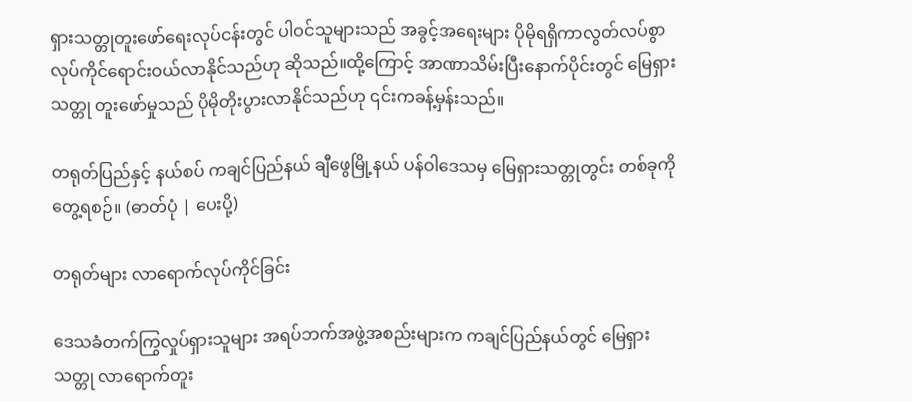ရှားသတ္တုတူးဖော်ရေးလုပ်ငန်းတွင် ပါဝင်သူများသည် အခွင့်အရေးများ ပိုမိုရရှိကာလွတ်လပ်စွာ လုပ်ကိုင်ရောင်းဝယ်လာနိုင်သည်ဟု ဆိုသည်။ထို့ကြောင့် အာဏာသိမ်းပြီးနောက်ပိုင်းတွင် မြေရှားသတ္တု တူးဖော်မှုသည် ပိုမိုတိုးပွားလာနိုင်သည်ဟု ၎င်းကခန့်မှန်းသည်။

တရုတ်ပြည်နှင့် နယ်စပ် ကချင်ပြည်နယ် ချီဖွေမြို့နယ် ပန်ဝါဒေသမှ မြေရှားသတ္တုတွင်း တစ်ခုကို တွေ့ရစဉ်။ (ဓာတ်ပုံ | ပေးပို့)

တရုတ်များ လာရောက်လုပ်ကိုင်ခြင်း

ဒေသခံတက်ကြွလှုပ်ရှားသူများ အရပ်ဘက်အဖွဲ့အစည်းများက ကချင်ပြည်နယ်တွင် မြေရှားသတ္တု လာရောက်တူး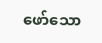ဖော်သော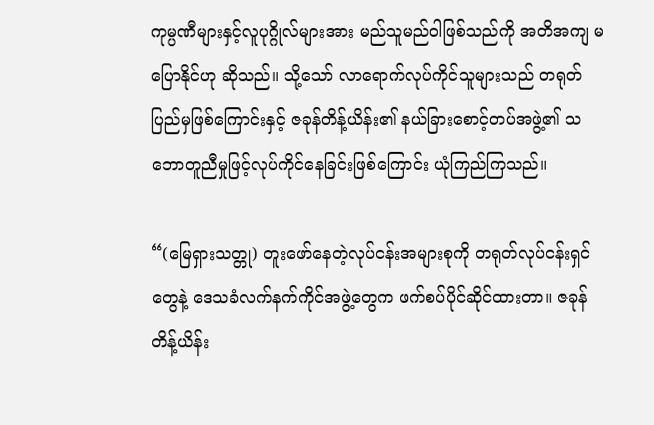ကုမ္ပဏီများနှင့်လူပုဂ္ဂိုလ်များအား မည်သူမည်ဝါဖြစ်သည်ကို အတိအကျ မပြောနိုင်ဟု ဆိုသည်။ သို့သော် လာရောက်လုပ်ကိုင်သူများသည် တရုတ်ပြည်မှဖြစ်ကြောင်းနှင့် ဇခုန်တိန့်ယိန်း၏ နယ်ခြားစောင့်တပ်အဖွဲ့၏ သဘောတူညီမှုဖြင့်လုပ်ကိုင်နေခြင်းဖြစ်ကြောင်း ယုံကြည်ကြသည်။

“(မြေရှားသတ္တု) တူးဖော်နေတဲ့လုပ်ငန်းအများစုကို တရုတ်လုပ်ငန်းရှင်တွေနဲ့ ဒေသခံလက်နက်ကိုင်အဖွဲ့တွေက ဖက်စပ်ပိုင်ဆိုင်ထားတာ။ ဇခုန်တိန့်ယိန်း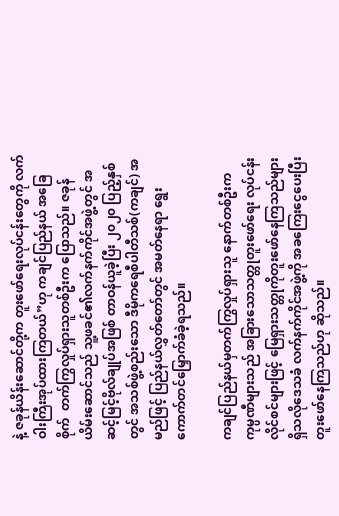နဲ့ ဇခုန်ယိန်းဆောင်တို့က တူးဖော်ရေးလုပ်ငန်းတွေကို လက်ဝါးကြီးအုပ်ထားကြတယ်”ဟု ကချင်ပြည်နယ် အခြေစိုက်  တက်ကြွလှုပ်ရှားသူတစ်ဦးက ပြောသည်။ ဇခုန်ယိမ်းဆောင်သည် သူ့ဖခင်၏လက်နက်ကိုင်အဖွဲ့တွင် အဆင့်မြင့်ဗိုလ်ချုပ်အဖြစ် တာဝန်ယူခဲ့ပြီး ၂၀၂၀ ပြည့်နှစ်တွင် အသစ်ဖွဲ့စည်းသော ဒီမိုကရေစီပါတီသစ်(ကချင်) အမည်ဖြင့် ပြည်နယ်လွှတ်တော်တွင် အမတ်နေရာ ရွေးကောက်တင်မြှောက်ခံခဲ့ရသည်။

ကချင်ပြည်နယ်မှတက်ကြွလှုပ်ရှားသူ နောက်တစ်ဦးက ကုမ္ပဏီများသည် အခြားသောသတ္တုတူးဖော်ရေး လုပ်ငန်းလိုင်စင်များဖြင့် မြေရှားသတ္တုကိုတူးဖော်နေကြသည်များ ရှိသလိုဒေသခံ လက်နက်ကိုင်အဖွဲ့ကို အခကြေးငွေပေးပြီး တူးဖော်နေကြသည်ဟု ဆိုသည်။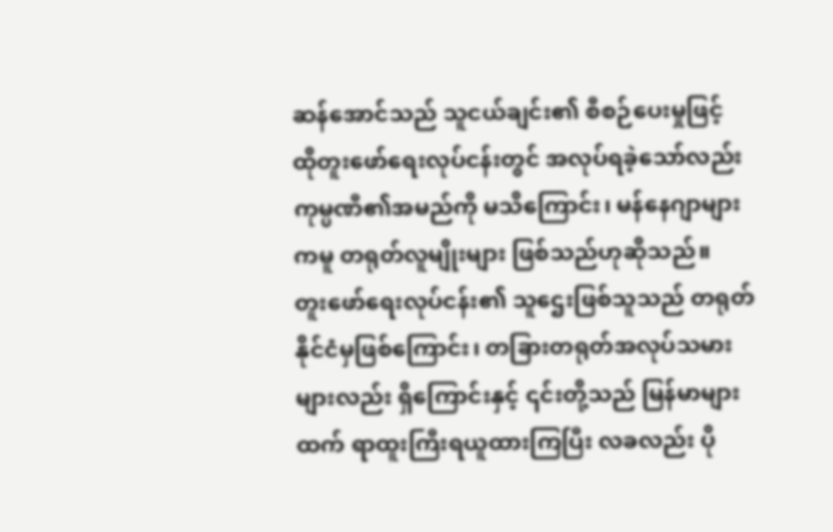ဆန်အောင်သည် သူငယ်ချင်း၏ စီစဉ်ပေးမှုဖြင့် ထိုတူးဖော်ရေးလုပ်ငန်းတွင် အလုပ်ရခဲ့သော်လည်း ကုမ္ပဏီ၏အမည်ကို မသိကြောင်း၊ မန်နေဂျာများကမူ တရုတ်လူမျိုးများ ဖြစ်သည်ဟုဆိုသည်။  တူးဖော်ရေးလုပ်ငန်း၏ သူဌေးဖြစ်သူသည် တရုတ်နိုင်ငံမှဖြစ်ကြောင်း၊ တခြားတရုတ်အလုပ်သမားများလည်း ရှိကြောင်းနှင့် ၎င်းတို့သည် မြန်မာများထက် ရာထူးကြီးရယူထားကြပြီး လခလည်း ပို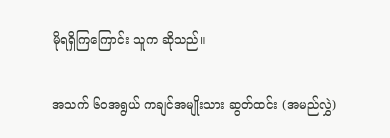မိုရရှိကြကြောင်း သူက ဆိုသည်။

အသက် ၆၀အရွယ် ကချင်အမျိုးသား ဆွတ်ထင်း (အမည်လွှဲ)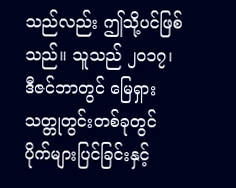သည်လည်း ဤသို့ပင်ဖြစ်သည်။ သူသည် ၂၀၁၇၊ ဒီဇင်ဘာတွင် မြေရှားသတ္တုတွင်းတစ်ခုတွင် ပိုက်များပြင်ခြင်းနှင့်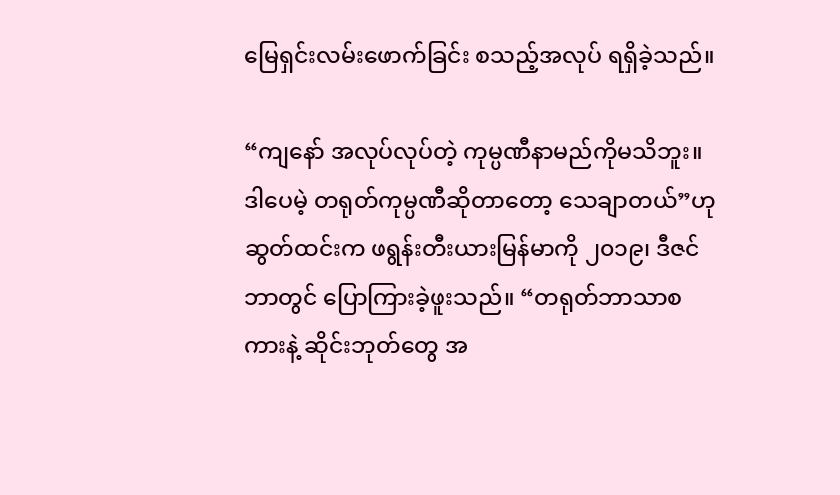မြေရှင်းလမ်းဖောက်ခြင်း စသည့်အလုပ် ရရှိခဲ့သည်။

“ကျနော် အလုပ်လုပ်တဲ့ ကုမ္ပဏီနာမည်ကိုမသိဘူး။ ဒါပေမဲ့ တရုတ်ကုမ္ပဏီဆိုတာတော့ သေချာတယ်”ဟု ဆွတ်ထင်းက ဖရွန်းတီးယားမြန်မာကို ၂၀၁၉၊ ဒီဇင်ဘာတွင် ပြောကြားခဲ့ဖူးသည်။ “တရုတ်ဘာသာစကားနဲ့ ဆိုင်းဘုတ်တွေ အ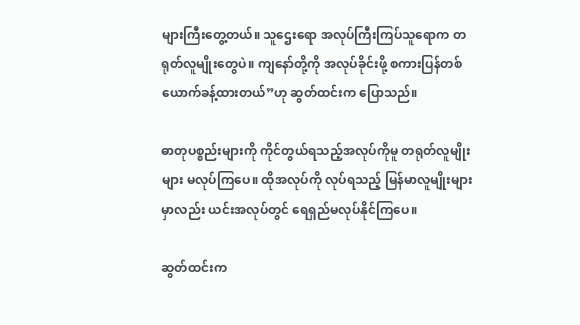များကြီးတွေ့တယ်။ သူဌေးရော အလုပ်ကြီးကြပ်သူရောက တရုတ်လူမျိုးတွေပဲ။ ကျနော်တို့ကို အလုပ်ခိုင်းဖို့ စကားပြန်တစ်ယောက်ခန့်ထားတယ်”ဟု ဆွတ်ထင်းက ပြောသည်။

ဓာတုပစ္စည်းများကို ကိုင်တွယ်ရသည့်အလုပ်ကိုမူ တရုတ်လူမျိုးများ မလုပ်ကြပေ။ ထိုအလုပ်ကို လုပ်ရသည့် မြန်မာလူမျိုးများမှာလည်း ယင်းအလုပ်တွင် ရေရှည်မလုပ်နိုင်ကြပေ။

ဆွတ်ထင်းက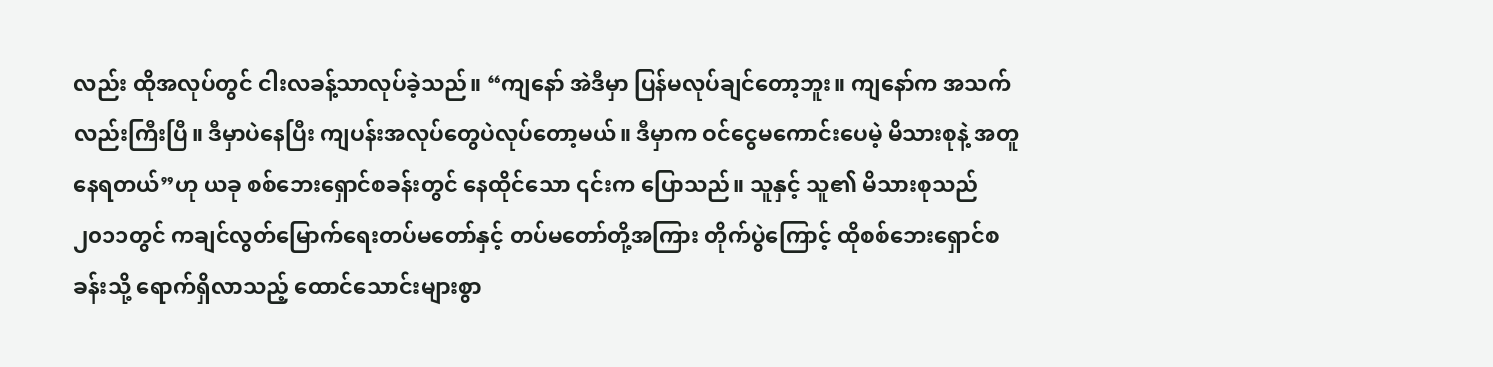လည်း ထိုအလုပ်တွင် ငါးလခန့်သာလုပ်ခဲ့သည်။ “ကျနော် အဲဒီမှာ ပြန်မလုပ်ချင်တော့ဘူး။ ကျနော်က အသက်လည်းကြီးပြီ။ ဒီမှာပဲနေပြီး ကျပန်းအလုပ်တွေပဲလုပ်တော့မယ်။ ဒီမှာက ဝင်ငွေမကောင်းပေမဲ့ မိသားစုနဲ့ အတူနေရတယ်”ဟု ယခု စစ်ဘေးရှောင်စခန်းတွင် နေထိုင်သော ၎င်းက ပြောသည်။ သူနှင့် သူ၏ မိသားစုသည် ၂၀၁၁တွင် ကချင်လွတ်မြောက်ရေးတပ်မတော်နှင့် တပ်မတော်တို့အကြား တိုက်ပွဲကြောင့် ထိုစစ်ဘေးရှောင်စခန်းသို့ ရောက်ရှိလာသည့် ထောင်သောင်းများစွာ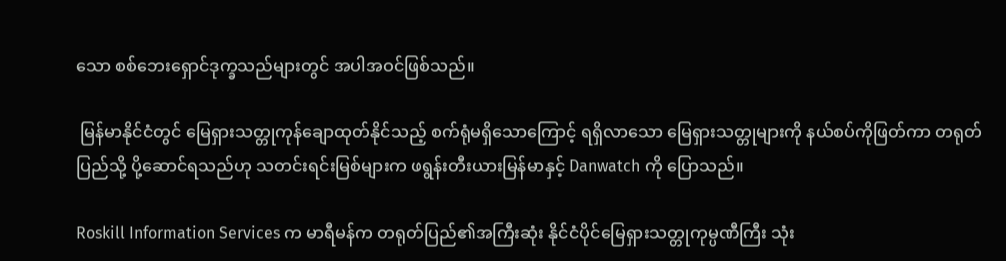သော စစ်ဘေးရှောင်ဒုက္ခသည်များတွင် အပါအဝင်ဖြစ်သည်။

 မြန်မာနိုင်ငံတွင် မြေရှားသတ္တုကုန်ချောထုတ်နိုင်သည့် စက်ရုံမရှိသောကြောင့် ရရှိလာသော မြေရှားသတ္တုများကို နယ်စပ်ကိုဖြတ်ကာ တရုတ်ပြည်သို့ ပို့ဆောင်ရသည်ဟု သတင်းရင်းမြစ်များက ဖရွန်းတီးယားမြန်မာနှင့် Danwatch ကို ပြောသည်။

Roskill Information Services က မာရီမန်က တရုတ်ပြည်၏အကြီးဆုံး နိုင်ငံပိုင်မြေရှားသတ္တုကုမ္ပဏီကြီး သုံး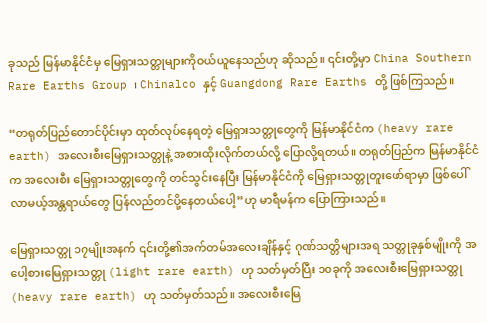ခုသည် မြန်မာနိုင်ငံမှ မြေရှားသတ္တုများကိုဝယ်ယူနေသည်ဟု ဆိုသည်။ ၎င်းတို့မှာ China Southern Rare Earths Group ၊ Chinalco နှင့် Guangdong Rare Earths တို့ ဖြစ်ကြသည်။

“တရုတ်ပြည်တောင်ပိုင်းမှာ ထုတ်လုပ်နေရတဲ့ မြေရှားသတ္တုတွေကို မြန်မာနိုင်ငံက (heavy rare earth) အလေးစီးမြေရှားသတ္တုနဲ့ အစားထိုးလိုက်တယ်လို့ ပြောလို့ရတယ်။ တရုတ်ပြည်က မြန်မာနိုင်ငံက အလေးစီး မြေရှားသတ္တုတွေကို တင်သွင်းနေပြီး မြန်မာနိုင်ငံကို မြေရှားသတ္တုတူးဖော်ရာမှာ ဖြစ်ပေါ်လာမယ့်အန္တရာယ်တွေ ပြန်လည်တင်ပို့နေတယ်ပေါ့”ဟု မာရီမန်က ပြောကြားသည်။

မြေရှားသတ္တု ၁၇မျိုးအနက် ၎င်းတို့၏အက်တမ်အလေးချိန်နှင့် ဂုဏ်သတ္တိများအရ သတ္တုခုနှစ်မျိုးကို အပေါ့စားမြေရှားသတ္တု (light rare earth) ဟု သတ်မှတ်ပြီး ၁၀ခုကို အလေးစီးမြေရှားသတ္တု(heavy rare earth) ဟု သတ်မှတ်သည်။ အလေးစီးမြေ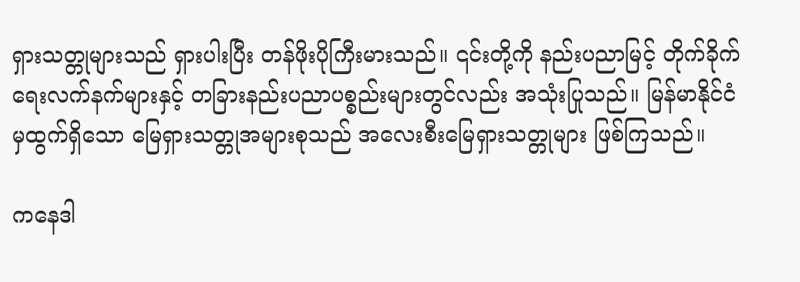ရှားသတ္တုများသည် ရှားပါးပြီး တန်ဖိုးပိုကြီးမားသည်။ ၎င်းတို့ကို နည်းပညာမြင့် တိုက်ခိုက်ရေးလက်နက်များနှင့် တခြားနည်းပညာပစ္စည်းများတွင်လည်း အသုံးပြုသည်။ မြန်မာနိုင်ငံမှထွက်ရှိသော မြေရှားသတ္တုအများစုသည် အလေးစီးမြေရှားသတ္တုများ ဖြစ်ကြသည်။

ကနေဒါ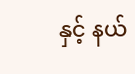နှင့် နယ်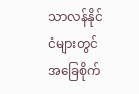သာလန်နိုင်ငံများတွင် အခြေစိုက်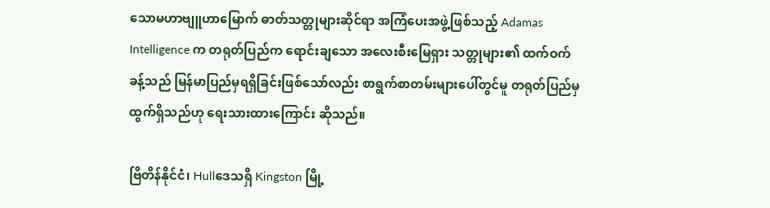သောမဟာဗျူဟာမြောက် ဓာတ်သတ္တုများဆိုင်ရာ အကြံပေးအဖွဲ့ဖြစ်သည့် Adamas Intelligence က တရုတ်ပြည်က ရောင်းချသော အလေးစီးမြေရှား သတ္တုများ၏ ထက်ဝက်ခန့်သည် မြန်မာပြည်မှရရှိခြင်းဖြစ်သော်လည်း စာရွက်စာတမ်းများပေါ်တွင်မူ တရုတ်ပြည်မှထွက်ရှိသည်ဟု ရေးသားထားကြောင်း ဆိုသည်။

ဗြိတိန်နိုင်ငံ၊ Hullဒေသရှိ Kingston မြို့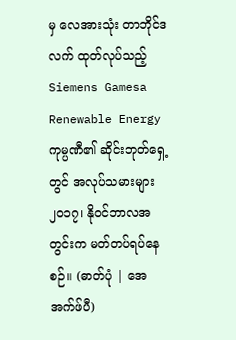မှ လေအားသုံး တာဘိုင်ဒလက် ထုတ်လုပ်သည့် Siemens Gamesa Renewable Energy ကုမ္ပဏီ၏ ဆိုင်းဘုတ်ရှေ့တွင် အလုပ်သမားများ ၂၀၁၇၊ နိုဝင်ဘာလအတွင်းက မတ်တပ်ရပ်နေစဉ်။ (ဓာတ်ပုံ | အေအက်ဖ်ပီ)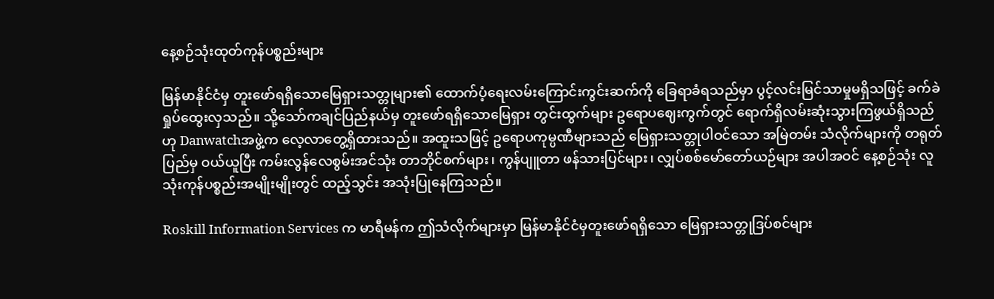နေ့စဉ်သုံးထုတ်ကုန်ပစ္စည်းများ

မြန်မာနိုင်ငံမှ တူးဖော်ရရှိသောမြေရှားသတ္တုများ၏ ထောက်ပံ့ရေးလမ်းကြောင်းကွင်းဆက်ကို ခြေရာခံရသည်မှာ ပွင့်လင်းမြင်သာမှုမရှိသဖြင့် ခက်ခဲရှုပ်ထွေးလှသည်။ သို့သော်ကချင်ပြည်နယ်မှ တူးဖော်ရရှိသောမြေရှား တွင်းထွက်များ ဥရောပဈေးကွက်တွင် ရောက်ရှိလမ်းဆုံးသွားကြဖွယ်ရှိသည်ဟု Danwatchအဖွဲ့က လေ့လာတွေ့ရှိထားသည်။ အထူးသဖြင့် ဥရောပကုမ္ပဏီများသည် မြေရှားသတ္တုပါဝင်သော အမြဲတမ်း သံလိုက်များကို တရုတ်ပြည်မှ ဝယ်ယူပြီး ကမ်းလွန်လေစွမ်းအင်သုံး တာဘိုင်စက်များ၊ ကွန်ပျူတာ ဖန်သားပြင်များ၊ လျှပ်စစ်မော်တော်ယဉ်များ အပါအဝင် နေ့စဉ်သုံး လူသုံးကုန်ပစ္စည်းအမျိုးမျိုးတွင် ထည့်သွင်း အသုံးပြုနေကြသည်။

Roskill Information Services က မာရီမန်က ဤသံလိုက်များမှာ မြန်မာနိုင်ငံမှတူးဖော်ရရှိသော မြေရှားသတ္တုဒြပ်စင်များ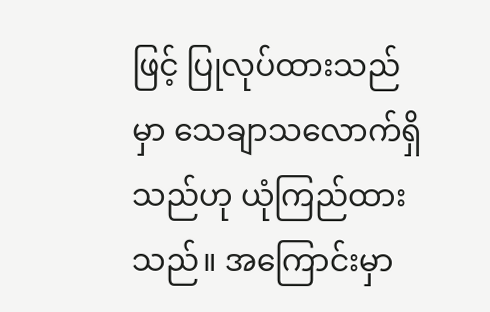ဖြင့် ပြုလုပ်ထားသည်မှာ သေချာသလောက်ရှိသည်ဟု ယုံကြည်ထားသည်။ အကြောင်းမှာ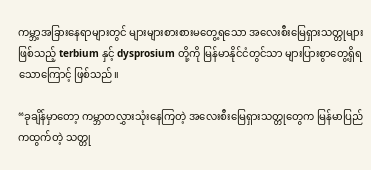ကမ္ဘာ့အခြားနေရာများတွင် များများစားစားမတွေ့ရသော အလေးစီးမြေရှားသတ္တုများဖြစ်သည့် terbium နှင့် dysprosium တို့ကို မြန်မာနိုင်ငံတွင်သာ များပြားစွာတွေ့ရှိရသောကြောင့် ဖြစ်သည်။

“ခုချိန်မှာတော့ ကမ္ဘာတလွှားသုံးနေကြတဲ့ အလေးစီးမြေရှားသတ္တုတွေက မြန်မာပြည်ကထွက်တဲ့ သတ္တု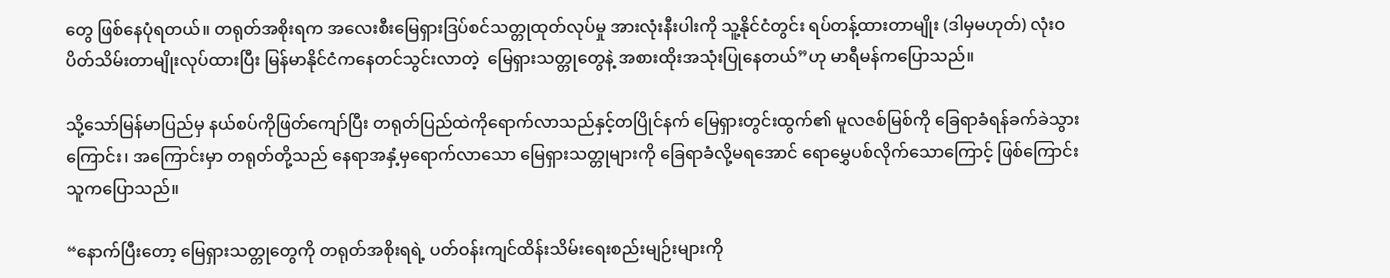တွေ ဖြစ်နေပုံရတယ်။ တရုတ်အစိုးရက အလေးစီးမြေရှားဒြပ်စင်သတ္တုထုတ်လုပ်မှု အားလုံးနီးပါးကို သူ့နိုင်ငံတွင်း ရပ်တန့်ထားတာမျိုး (ဒါမှမဟုတ်) လုံးဝပိတ်သိမ်းတာမျိုးလုပ်ထားပြီး မြန်မာနိုင်ငံကနေတင်သွင်းလာတဲ့  မြေရှားသတ္တုတွေနဲ့ အစားထိုးအသုံးပြုနေတယ်”ဟု မာရီမန်ကပြောသည်။

သို့သော်မြန်မာပြည်မှ နယ်စပ်ကိုဖြတ်ကျော်ပြီး တရုတ်ပြည်ထဲကိုရောက်လာသည်နှင့်တပြိုင်နက် မြေရှားတွင်းထွက်၏ မူလဇစ်မြစ်ကို ခြေရာခံရန်ခက်ခဲသွားကြောင်း၊ အကြောင်းမှာ တရုတ်တို့သည် နေရာအနှံ့မှရောက်လာသော မြေရှားသတ္တုများကို ခြေရာခံလို့မရအောင် ရောမွှေပစ်လိုက်သောကြောင့် ဖြစ်ကြောင်း သူကပြောသည်။

“နောက်ပြီးတော့ မြေရှားသတ္တုတွေကို တရုတ်အစိုးရရဲ့ ပတ်ဝန်းကျင်ထိန်းသိမ်းရေးစည်းမျဉ်းများကို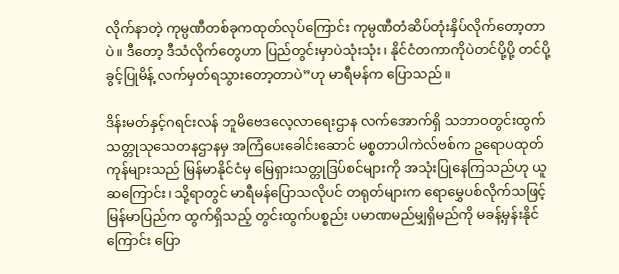လိုက်နာတဲ့ ကုမ္ပဏီတစ်ခုကထုတ်လုပ်ကြောင်း ကုမ္ပဏီတံဆိပ်တုံးနှိပ်လိုက်တော့တာပဲ။ ဒီတော့ ဒီသံလိုက်တွေဟာ ပြည်တွင်းမှာပဲသုံးသုံး၊ နိုင်ငံတကာကိုပဲတင်ပို့ပို့ တင်ပို့ခွင့်ပြုမိန့် လက်မှတ်ရသွားတော့တာပဲ”ဟု မာရီမန်က ပြောသည်။

ဒိန်းမတ်နှင့်ဂရင်းလန် ဘူမိဗေဒလေ့လာရေးဌာန လက်အောက်ရှိ သဘာဝတွင်းထွက်သတ္တုသုသေတနဌာနမှ အကြံပေးခေါင်းဆောင် မစ္စတာပါကဲလ်ဗစ်က ဥရောပထုတ်ကုန်များသည် မြန်မာနိုင်ငံမှ မြေရှားသတ္တုဒြပ်စင်များကို အသုံးပြုနေကြသည်ဟု ယူဆကြောင်း၊ သို့ရာတွင် မာရီမန်ပြောသလိုပင် တရုတ်များက ရောမွှေပစ်လိုက်သဖြင့် မြန်မာပြည်က ထွက်ရှိသည့် တွင်းထွက်ပစ္စည်း ပမာဏမည်မျှရှိမည်ကို မခန့်မှန်းနိုင်ကြောင်း ပြော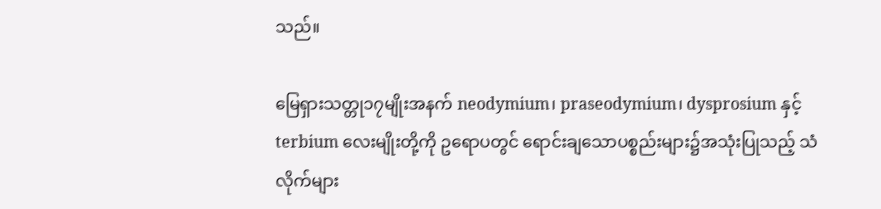သည်။

မြေရှားသတ္တု၁၇မျိုးအနက် neodymium၊ praseodymium၊ dysprosium နှင့် terbium လေးမျိုးတို့ကို ဥရောပတွင် ရောင်းချသောပစ္စည်းများ၌အသုံးပြုသည့် သံလိုက်များ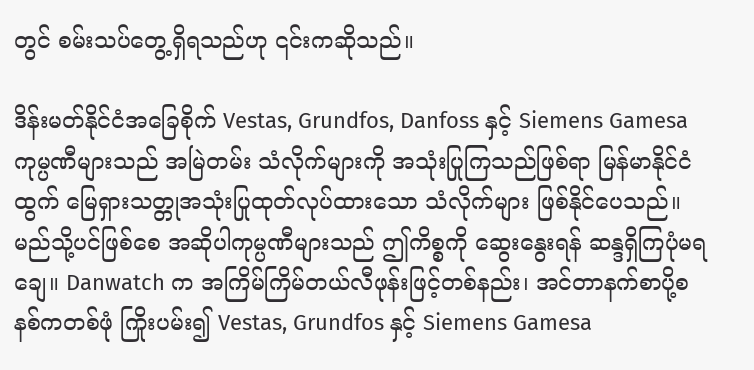တွင် စမ်းသပ်တွေ့ရှိရသည်ဟု ၎င်းကဆိုသည်။

ဒိန်းမတ်နိုင်ငံအခြေစိုက် Vestas, Grundfos, Danfoss နှင့် Siemens Gamesa ကုမ္ပဏီများသည် အမြဲတမ်း သံလိုက်များကို အသုံးပြုကြသည်ဖြစ်ရာ မြန်မာနိုင်ငံထွက် မြေရှားသတ္တုအသုံးပြုထုတ်လုပ်ထားသော သံလိုက်များ ဖြစ်နိုင်ပေသည်။ မည်သို့ပင်ဖြစ်စေ အဆိုပါကုမ္ပဏီများသည် ဤကိစ္စကို ဆွေးနွေးရန် ဆန္ဒရှိကြပုံမရချေ။ Danwatch က အကြိမ်ကြိမ်တယ်လီဖုန်းဖြင့်တစ်နည်း၊ အင်တာနက်စာပို့စနစ်ကတစ်ဖုံ ကြိုးပမ်း၍ Vestas, Grundfos နှင့် Siemens Gamesa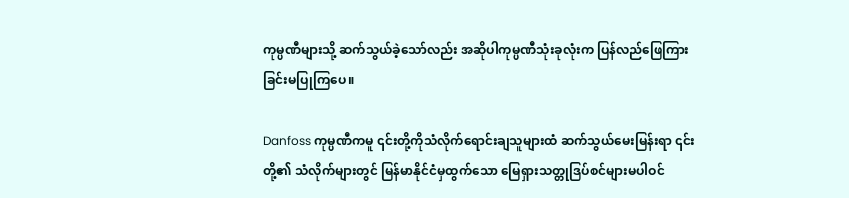ကုမ္ပဏီများသို့ ဆက်သွယ်ခဲ့သော်လည်း အဆိုပါကုမ္ပဏီသုံးခုလုံးက ပြန်လည်ဖြေကြားခြင်းမပြုကြပေ။

Danfoss ကုမ္ပဏီကမူ ၎င်းတို့ကိုသံလိုက်ရောင်းချသူများထံ ဆက်သွယ်မေးမြန်းရာ ၎င်းတို့၏ သံလိုက်များတွင် မြန်မာနိုင်ငံမှထွက်သော မြေရှားသတ္တုဒြပ်စင်များမပါဝင်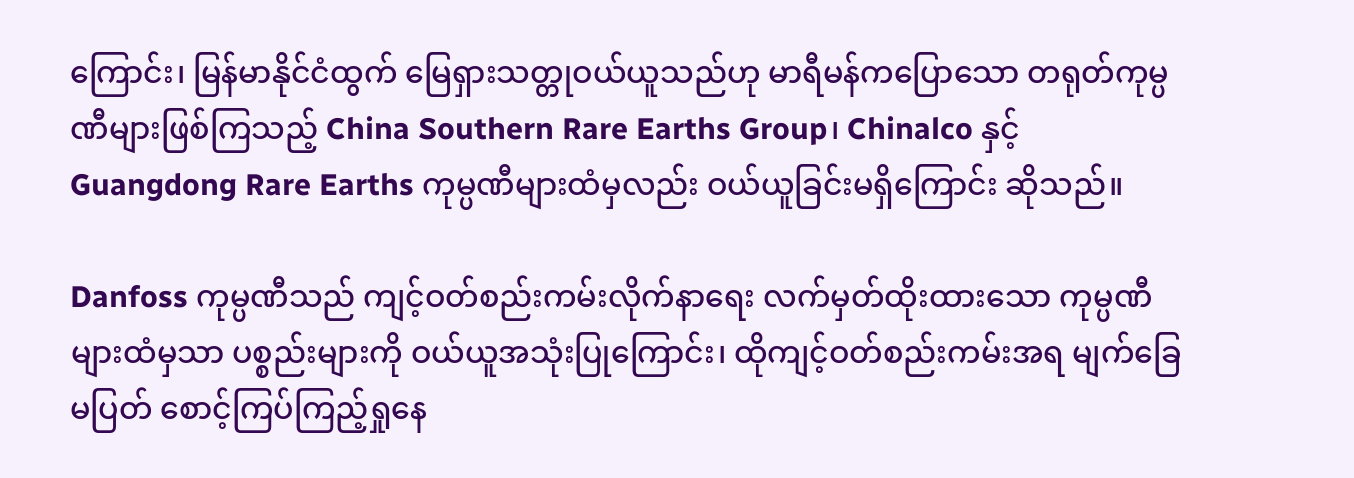ကြောင်း၊ မြန်မာနိုင်ငံထွက် မြေရှားသတ္တုဝယ်ယူသည်ဟု မာရီမန်ကပြောသော တရုတ်ကုမ္ပဏီများဖြစ်ကြသည့် China Southern Rare Earths Group၊ Chinalco နှင့် Guangdong Rare Earths ကုမ္ပဏီများထံမှလည်း ဝယ်ယူခြင်းမရှိကြောင်း ဆိုသည်။

Danfoss ကုမ္ပဏီသည် ကျင့်ဝတ်စည်းကမ်းလိုက်နာရေး လက်မှတ်ထိုးထားသော ကုမ္ပဏီများထံမှသာ ပစ္စည်းများကို ဝယ်ယူအသုံးပြုကြောင်း၊ ထိုကျင့်ဝတ်စည်းကမ်းအရ မျက်ခြေမပြတ် စောင့်ကြပ်ကြည့်ရှုနေ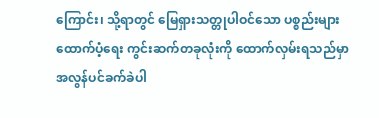ကြောင်း၊ သို့ရာတွင် မြေရှားသတ္တုပါဝင်သော ပစ္စည်းများထောက်ပံ့ရေး ကွင်းဆက်တခုလုံးကို ထောက်လှမ်းရသည်မှာ အလွန်ပင်ခက်ခဲပါ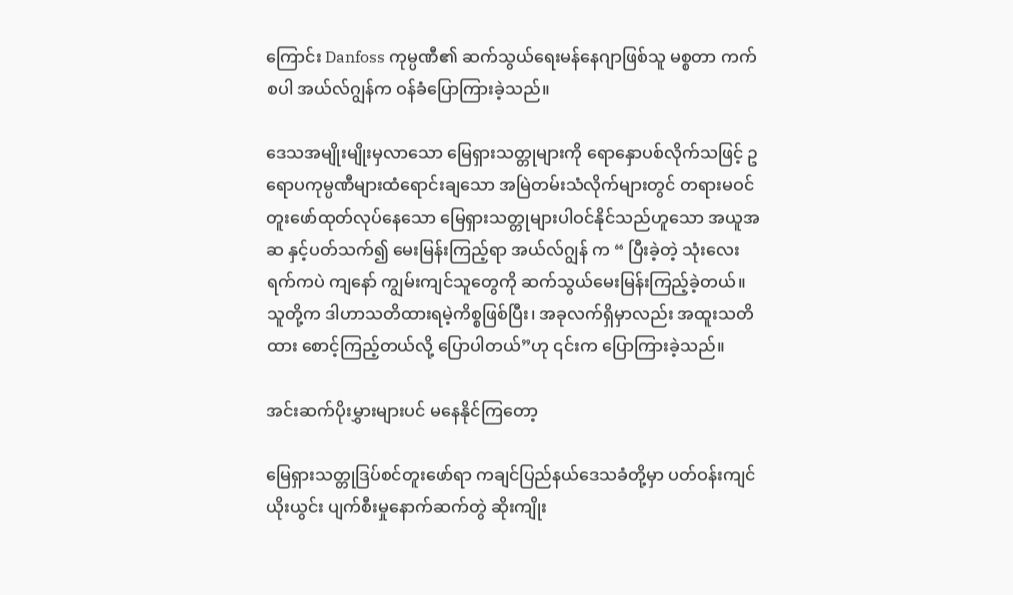ကြောင်း Danfoss ကုမ္ပဏီ၏ ဆက်သွယ်ရေးမန်နေဂျာဖြစ်သူ မစ္စတာ ကက်စပါ အယ်လ်ဂျွန်က ဝန်ခံပြောကြားခဲ့သည်။

ဒေသအမျိုးမျိုးမှလာသော မြေရှားသတ္တုများကို ရောနှောပစ်လိုက်သဖြင့် ဥရောပကုမ္ပဏီများထံရောင်းချသော အမြဲတမ်းသံလိုက်များတွင် တရားမဝင်တူးဖော်ထုတ်လုပ်နေသော မြေရှားသတ္တုများပါဝင်နိုင်သည်ဟူသော အယူအဆ နှင့်ပတ်သက်၍ မေးမြန်းကြည့်ရာ အယ်လ်ဂျွန် က “ ပြီးခဲ့တဲ့ သုံးလေးရက်ကပဲ ကျနော် ကျွမ်းကျင်သူတွေကို ဆက်သွယ်မေးမြန်းကြည့်ခဲ့တယ်။ သူတို့က ဒါဟာသတိထားရမဲ့ကိစ္စဖြစ်ပြီး၊ အခုလက်ရှိမှာလည်း အထူးသတိထား စောင့်ကြည့်တယ်လို့ ပြောပါတယ်”ဟု ၎င်းက ပြောကြားခဲ့သည်။

အင်းဆက်ပိုးမွှားများပင် မနေနိုင်ကြတော့

မြေရှားသတ္တုဒြပ်စင်တူးဖော်ရာ ကချင်ပြည်နယ်ဒေသခံတို့မှာ ပတ်ဝန်းကျင်ယိုးယွင်း ပျက်စီးမှုနောက်ဆက်တွဲ ဆိုးကျိုး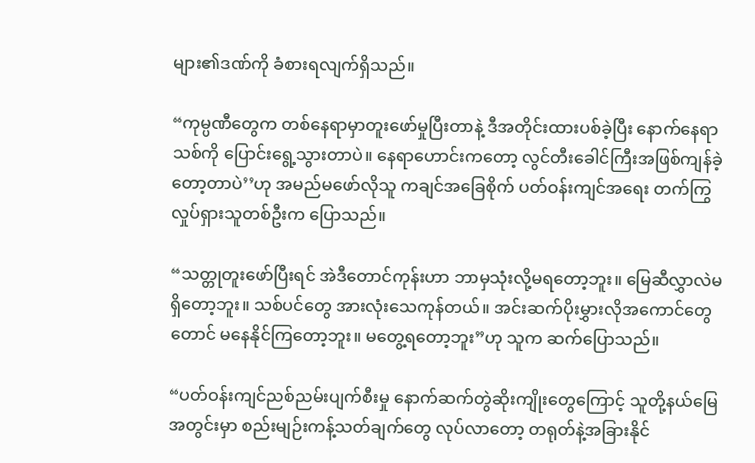များ၏ဒဏ်ကို ခံစားရလျက်ရှိသည်။

“ကုမ္ပဏီတွေက တစ်နေရာမှာတူးဖော်မှုပြီးတာနဲ့ ဒီအတိုင်းထားပစ်ခဲ့ပြီး နောက်နေရာသစ်ကို ပြောင်းရွေ့သွားတာပဲ။ နေရာဟောင်းကတော့ လွင်တီးခေါင်ကြီးအဖြစ်ကျန်ခဲ့တော့တာပဲ’’ဟု အမည်မဖော်လိုသူ ကချင်အခြေစိုက် ပတ်ဝန်းကျင်အရေး တက်ကြွလှုပ်ရှားသူတစ်ဦးက ပြောသည်။

“သတ္တုတူးဖော်ပြီးရင် အဲဒီတောင်ကုန်းဟာ ဘာမှသုံးလို့မရတော့ဘူး။ မြေဆီလွှာလဲမရှိတော့ဘူး။ သစ်ပင်တွေ အားလုံးသေကုန်တယ်။ အင်းဆက်ပိုးမွှားလိုအကောင်တွေတောင် မနေနိုင်ကြတော့ဘူး။ မတွေ့ရတော့ဘူး”ဟု သူက ဆက်ပြောသည်။

“ပတ်ဝန်းကျင်ညစ်ညမ်းပျက်စီးမှု နောက်ဆက်တွဲဆိုးကျိုးတွေကြောင့် သူတို့နယ်မြေအတွင်းမှာ စည်းမျဉ်းကန့်သတ်ချက်တွေ လုပ်လာတော့ တရုတ်နဲ့အခြားနိုင်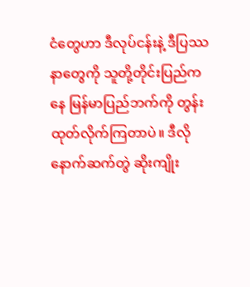ငံတွေဟာ ဒီလုပ်ငန်းနဲ့ ဒီပြဿနာတွေကို သူတို့တိုင်းပြည်ကနေ မြန်မာပြည်ဘက်ကို တွန်းထုတ်လိုက်ကြတာပဲ။ ဒီလိုနောက်ဆက်တွဲ ဆိုးကျိုး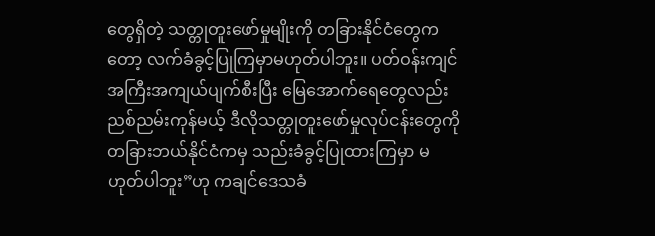တွေရှိတဲ့ သတ္တုတူးဖော်မှုမျိုးကို တခြားနိုင်ငံတွေကတော့ လက်ခံခွင့်ပြုကြမှာမဟုတ်ပါဘူး။ ပတ်ဝန်းကျင် အကြီးအကျယ်ပျက်စီးပြီး မြေအောက်ရေတွေလည်း ညစ်ညမ်းကုန်မယ့် ဒီလိုသတ္တုတူးဖော်မှုလုပ်ငန်းတွေကို တခြားဘယ်နိုင်ငံကမှ သည်းခံခွင့်ပြုထားကြမှာ မဟုတ်ပါဘူး”ဟု ကချင်ဒေသခံ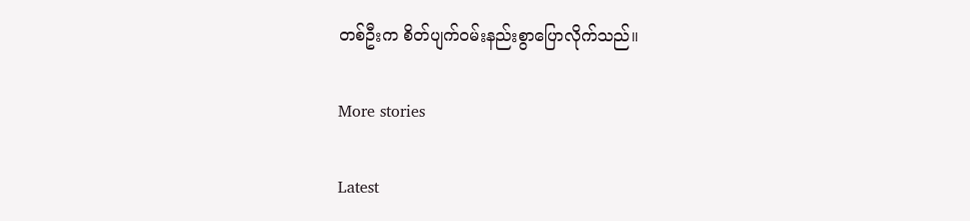တစ်ဦးက စိတ်ပျက်ဝမ်းနည်းစွာပြောလိုက်သည်။

More stories

Latest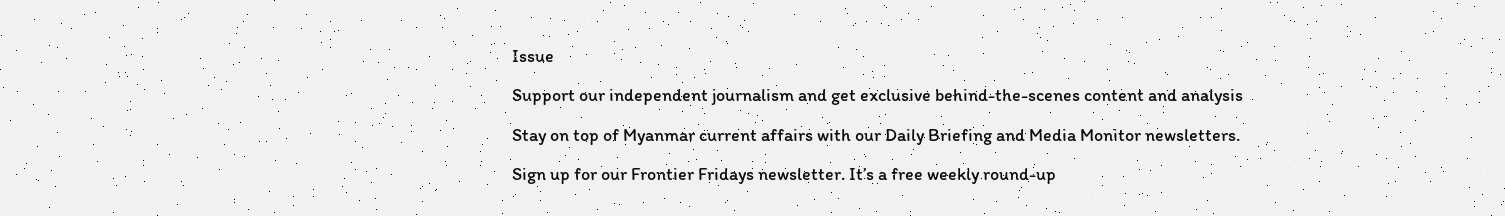Issue

Support our independent journalism and get exclusive behind-the-scenes content and analysis

Stay on top of Myanmar current affairs with our Daily Briefing and Media Monitor newsletters.

Sign up for our Frontier Fridays newsletter. It’s a free weekly round-up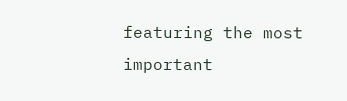featuring the most important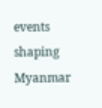events shaping Myanmar